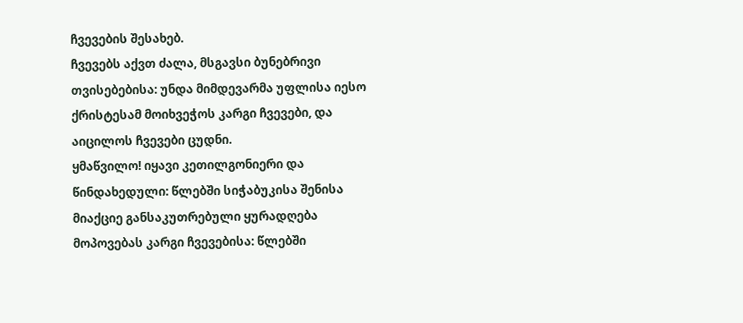ჩვევების შესახებ.
ჩვევებს აქვთ ძალა, მსგავსი ბუნებრივი თვისებებისა: უნდა მიმდევარმა უფლისა იესო ქრისტესამ მოიხვეჭოს კარგი ჩვევები, და აიცილოს ჩვევები ცუდნი.
ყმაწვილო! იყავი კეთილგონიერი და წინდახედული: წლებში სიჭაბუკისა შენისა მიაქციე განსაკუთრებული ყურადღება მოპოვებას კარგი ჩვევებისა: წლებში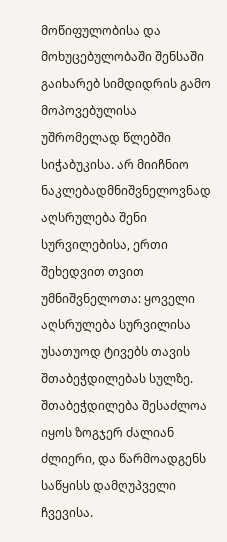მოწიფულობისა და მოხუცებულობაში შენსაში გაიხარებ სიმდიდრის გამო მოპოვებულისა უშრომელად წლებში სიჭაბუკისა. არ მიიჩნიო ნაკლებადმნიშვნელოვნად აღსრულება შენი სურვილებისა, ერთი შეხედვით თვით უმნიშვნელოთა: ყოველი აღსრულება სურვილისა უსათუოდ ტივებს თავის შთაბეჭდილებას სულზე. შთაბეჭდილება შესაძლოა იყოს ზოგჯერ ძალიან ძლიერი, და წარმოადგენს საწყისს დამღუპველი ჩვევისა.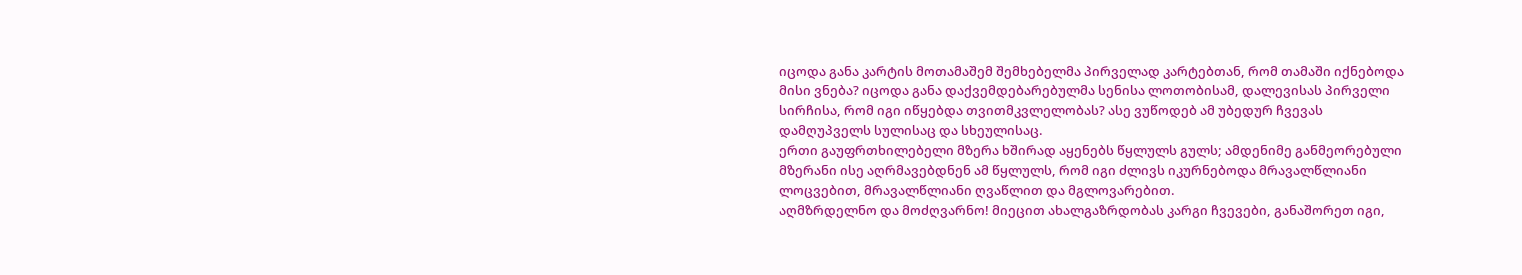იცოდა განა კარტის მოთამაშემ შემხებელმა პირველად კარტებთან, რომ თამაში იქნებოდა მისი ვნება? იცოდა განა დაქვემდებარებულმა სენისა ლოთობისამ, დალევისას პირველი სირჩისა, რომ იგი იწყებდა თვითმკვლელობას? ასე ვუწოდებ ამ უბედურ ჩვევას დამღუპველს სულისაც და სხეულისაც.
ერთი გაუფრთხილებელი მზერა ხშირად აყენებს წყლულს გულს; ამდენიმე განმეორებული მზერანი ისე აღრმავებდნენ ამ წყლულს, რომ იგი ძლივს იკურნებოდა მრავალწლიანი ლოცვებით, მრავალწლიანი ღვაწლით და მგლოვარებით.
აღმზრდელნო და მოძღვარნო! მიეცით ახალგაზრდობას კარგი ჩვევები, განაშორეთ იგი,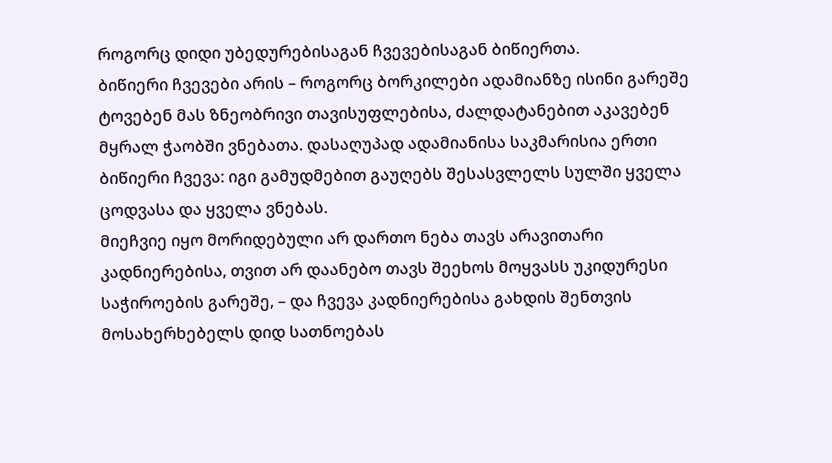როგორც დიდი უბედურებისაგან ჩვევებისაგან ბიწიერთა.
ბიწიერი ჩვევები არის – როგორც ბორკილები ადამიანზე ისინი გარეშე ტოვებენ მას ზნეობრივი თავისუფლებისა, ძალდატანებით აკავებენ მყრალ ჭაობში ვნებათა. დასაღუპად ადამიანისა საკმარისია ერთი ბიწიერი ჩვევა: იგი გამუდმებით გაუღებს შესასვლელს სულში ყველა ცოდვასა და ყველა ვნებას.
მიეჩვიე იყო მორიდებული არ დართო ნება თავს არავითარი კადნიერებისა, თვით არ დაანებო თავს შეეხოს მოყვასს უკიდურესი საჭიროების გარეშე, – და ჩვევა კადნიერებისა გახდის შენთვის მოსახერხებელს დიდ სათნოებას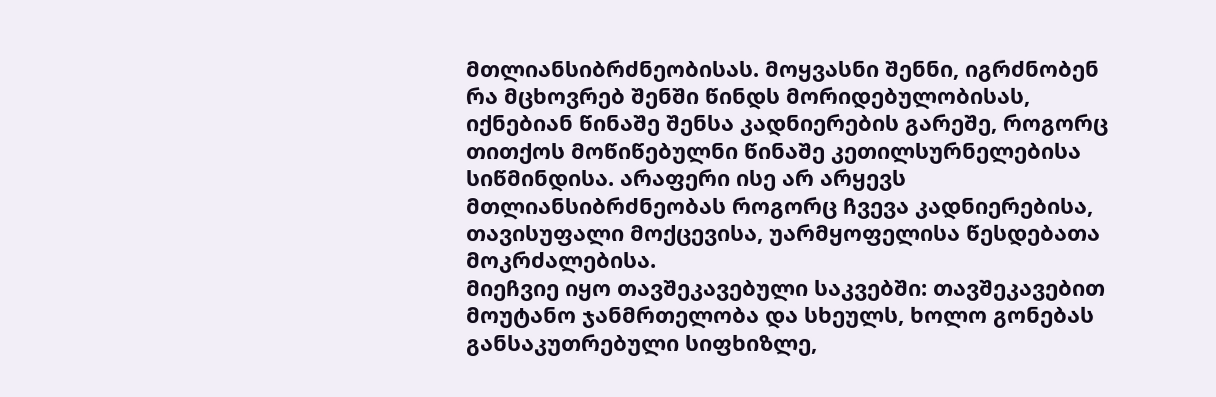მთლიანსიბრძნეობისას. მოყვასნი შენნი, იგრძნობენ რა მცხოვრებ შენში წინდს მორიდებულობისას, იქნებიან წინაშე შენსა კადნიერების გარეშე, როგორც თითქოს მოწიწებულნი წინაშე კეთილსურნელებისა სიწმინდისა. არაფერი ისე არ არყევს მთლიანსიბრძნეობას როგორც ჩვევა კადნიერებისა, თავისუფალი მოქცევისა, უარმყოფელისა წესდებათა მოკრძალებისა.
მიეჩვიე იყო თავშეკავებული საკვებში: თავშეკავებით მოუტანო ჯანმრთელობა და სხეულს, ხოლო გონებას განსაკუთრებული სიფხიზლე,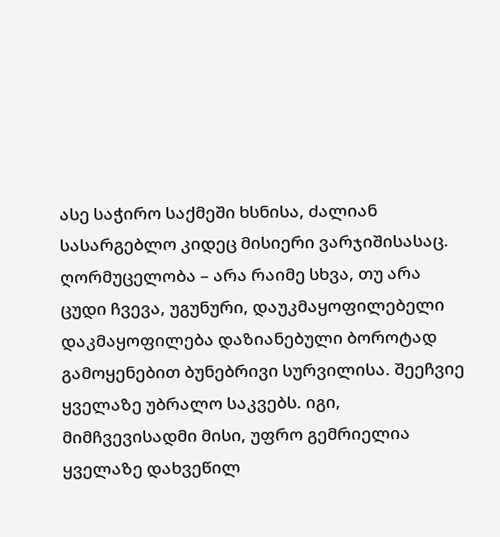ასე საჭირო საქმეში ხსნისა, ძალიან სასარგებლო კიდეც მისიერი ვარჯიშისასაც.
ღორმუცელობა – არა რაიმე სხვა, თუ არა ცუდი ჩვევა, უგუნური, დაუკმაყოფილებელი დაკმაყოფილება დაზიანებული ბოროტად გამოყენებით ბუნებრივი სურვილისა. შეეჩვიე ყველაზე უბრალო საკვებს. იგი, მიმჩვევისადმი მისი, უფრო გემრიელია ყველაზე დახვეწილ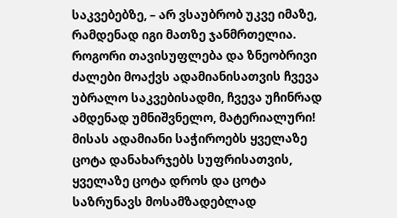საკვებებზე, – არ ვსაუბრობ უკვე იმაზე, რამდენად იგი მათზე ჯანმრთელია. როგორი თავისუფლება და ზნეობრივი ძალები მოაქვს ადამიანისათვის ჩვევა უბრალო საკვებისადმი, ჩვევა უჩინრად ამდენად უმნიშვნელო, მატერიალური! მისას ადამიანი საჭიროებს ყველაზე ცოტა დანახარჯებს სუფრისათვის, ყველაზე ცოტა დროს და ცოტა საზრუნავს მოსამზადებლად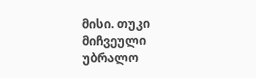მისი. თუკი მიჩვეული უბრალო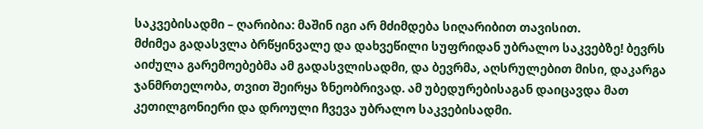საკვებისადმი – ღარიბია: მაშინ იგი არ მძიმდება სიღარიბით თავისით.
მძიმეა გადასვლა ბრწყინვალე და დახვეწილი სუფრიდან უბრალო საკვებზე! ბევრს აიძულა გარემოებებმა ამ გადასვლისადმი, და ბევრმა, აღსრულებით მისი, დაკარგა ჯანმრთელობა, თვით შეირყა ზნეობრივად. ამ უბედურებისაგან დაიცავდა მათ კეთილგონიერი და დროული ჩვევა უბრალო საკვებისადმი.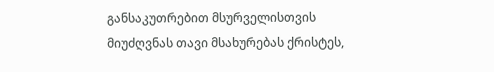განსაკუთრებით მსურველისთვის მიუძღვნას თავი მსახურებას ქრისტეს,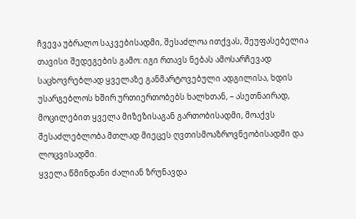ჩვევა უბრალო საკვებისადმი, შესაძლოა ითქვას, შეუფასებელია თავისი შედეგების გამო: იგი რთავს ნებას ამოსარჩევად საცხოვრებლად ყველაზე განმარტოვებული ადგილისა, ხდის უსარგებლოს ხშირ ურთიერთობებს ხალხთან, – ასეთნაირად, მოცილებით ყველა მიზეზისაგან გართობისადმი, მოაქვს შესაძლებლობა მთლად მიეცეს ღვთისმოაზროვნეობისადმი და ლოცვისადმი.
ყველა წმინდანი ძალიან ზრუნავდა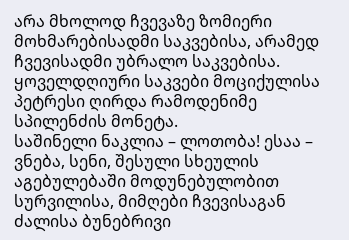არა მხოლოდ ჩვევაზე ზომიერი მოხმარებისადმი საკვებისა, არამედ ჩვევისადმი უბრალო საკვებისა. ყოველდღიური საკვები მოციქულისა პეტრესი ღირდა რამოდენიმე სპილენძის მონეტა.
საშინელი ნაკლია – ლოთობა! ესაა – ვნება, სენი, შესული სხეულის აგებულებაში მოდუნებულობით სურვილისა, მიმღები ჩვევისაგან ძალისა ბუნებრივი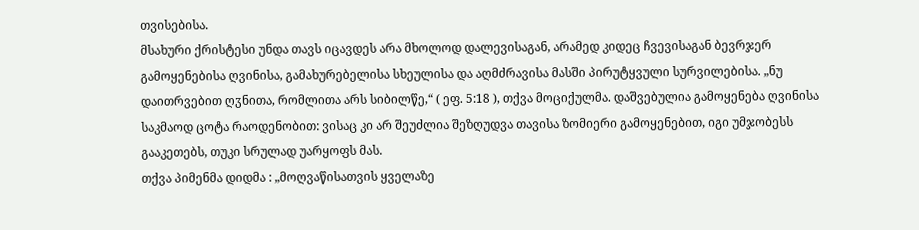თვისებისა.
მსახური ქრისტესი უნდა თავს იცავდეს არა მხოლოდ დალევისაგან, არამედ კიდეც ჩვევისაგან ბევრჯერ გამოყენებისა ღვინისა, გამახურებელისა სხეულისა და აღმძრავისა მასში პირუტყვული სურვილებისა. „ნუ დაითრვებით ღჳნითა, რომლითა არს სიბილწე,“ ( ეფ. 5:18 ), თქვა მოციქულმა. დაშვებულია გამოყენება ღვინისა საკმაოდ ცოტა რაოდენობით: ვისაც კი არ შეუძლია შეზღუდვა თავისა ზომიერი გამოყენებით, იგი უმჯობესს გააკეთებს, თუკი სრულად უარყოფს მას.
თქვა პიმენმა დიდმა : „მოღვაწისათვის ყველაზე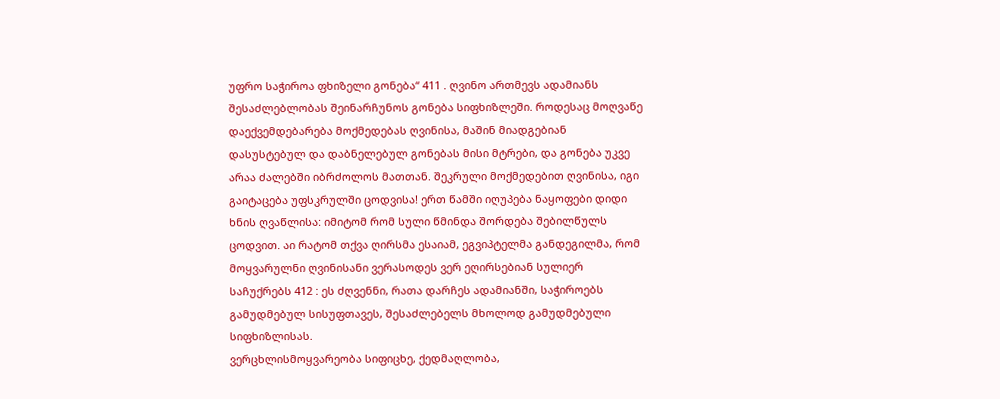უფრო საჭიროა ფხიზელი გონება“ 411 . ღვინო ართმევს ადამიანს შესაძლებლობას შეინარჩუნოს გონება სიფხიზლეში. როდესაც მოღვაწე დაექვემდებარება მოქმედებას ღვინისა, მაშინ მიადგებიან დასუსტებულ და დაბნელებულ გონებას მისი მტრები, და გონება უკვე არაა ძალებში იბრძოლოს მათთან. შეკრული მოქმედებით ღვინისა, იგი გაიტაცება უფსკრულში ცოდვისა! ერთ წამში იღუპება ნაყოფები დიდი ხნის ღვაწლისა: იმიტომ რომ სული წმინდა შორდება შებილწულს ცოდვით. აი რატომ თქვა ღირსმა ესაიამ, ეგვიპტელმა განდეგილმა, რომ მოყვარულნი ღვინისანი ვერასოდეს ვერ ეღირსებიან სულიერ საჩუქრებს 412 : ეს ძღვენნი, რათა დარჩეს ადამიანში, საჭიროებს გამუდმებულ სისუფთავეს, შესაძლებელს მხოლოდ გამუდმებული სიფხიზლისას.
ვერცხლისმოყვარეობა სიფიცხე, ქედმაღლობა,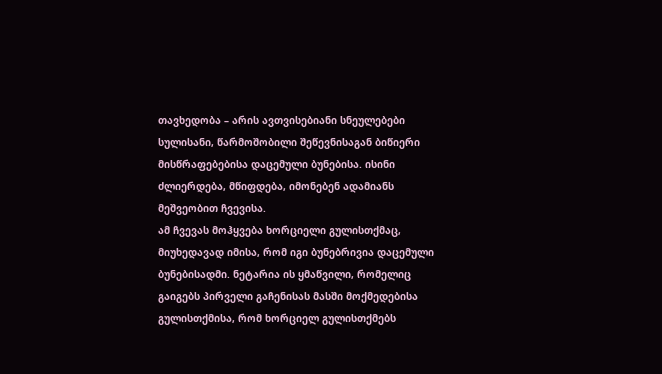თავხედობა – არის ავთვისებიანი სნეულებები სულისანი, წარმოშობილი შეწევნისაგან ბიწიერი მისწრაფებებისა დაცემული ბუნებისა. ისინი ძლიერდება, მწიფდება, იმონებენ ადამიანს მეშვეობით ჩვევისა.
ამ ჩვევას მოჰყვება ხორციელი გულისთქმაც, მიუხედავად იმისა, რომ იგი ბუნებრივია დაცემული ბუნებისადმი. ნეტარია ის ყმაწვილი, რომელიც გაიგებს პირველი გაჩენისას მასში მოქმედებისა გულისთქმისა, რომ ხორციელ გულისთქმებს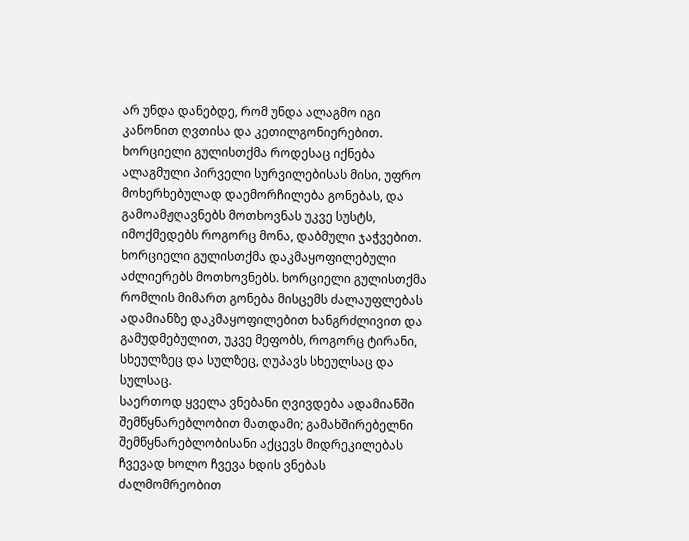არ უნდა დანებდე, რომ უნდა ალაგმო იგი კანონით ღვთისა და კეთილგონიერებით. ხორციელი გულისთქმა როდესაც იქნება ალაგმული პირველი სურვილებისას მისი, უფრო მოხერხებულად დაემორჩილება გონებას, და გამოამჟღავნებს მოთხოვნას უკვე სუსტს, იმოქმედებს როგორც მონა, დაბმული ჯაჭვებით. ხორციელი გულისთქმა დაკმაყოფილებული აძლიერებს მოთხოვნებს. ხორციელი გულისთქმა რომლის მიმართ გონება მისცემს ძალაუფლებას ადამიანზე დაკმაყოფილებით ხანგრძლივით და გამუდმებულით, უკვე მეფობს, როგორც ტირანი, სხეულზეც და სულზეც, ღუპავს სხეულსაც და სულსაც.
საერთოდ ყველა ვნებანი ღვივდება ადამიანში შემწყნარებლობით მათდამი; გამახშირებელნი შემწყნარებლობისანი აქცევს მიდრეკილებას ჩვევად ხოლო ჩვევა ხდის ვნებას ძალმომრეობით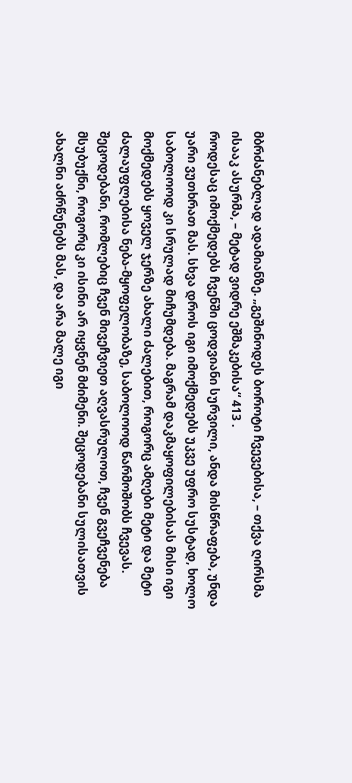მბრძანებლად ადამიანზე. „გეშინოდეს ბოროტი ჩვევებისა, – თქვა ღირსმა ისააკ ასურმა, – მეტად ვიდრე ეშმაკებისა“ 413 .
როდესაც იმოქმედებს ჩვენში ცოდვიანი სურვილი, ანდა მისწრაფება, უნდა უარი ვუთხრათ მას. სხვა დროს იგი იმოქმედებს უკვე უფრო სუსტად, ხოლო საბოლოოდ კი სრულად მიჩუმდება. მაგრამ დაკმაყოფილებისას მისი იგი მოქმედებს ყოველ ჯერზე ახალი ძალებით, როგორც ამღები მეტი და მეტი ძალაუფლებისა ნება-მყოფელობაზე, საბოლოოდ წარმოშობს ჩვევას.
შეცოდებანი, რომლებიც ჩვენ მივეჩვიეთ აღვასრულოთ, ჩვენ გვეჩვენება მსუბუქნი, როგორც კი ისინი არ იყვნენ მძიმენი. შეცოდებანი სულისათვის ახალნი აძრწუნებს მას, და არა მალე იგი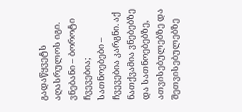გადაწყვეტს აღასრულოს იგი.
ვნებანი – ბოროტი ჩვევებია; სათნოებები – ჩვევებია კარგნი. აქ ნათქვამია ვნებებზე და სათნოებებზე, ათვისებულებზე და შეთვისებულებზე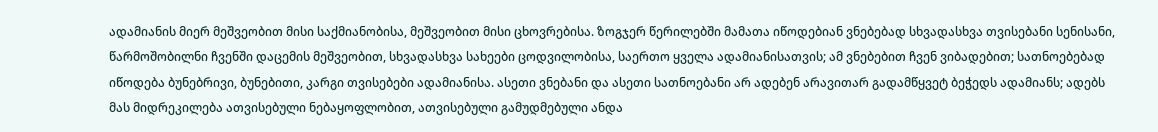ადამიანის მიერ მეშვეობით მისი საქმიანობისა, მეშვეობით მისი ცხოვრებისა. ზოგჯერ წერილებში მამათა იწოდებიან ვნებებად სხვადასხვა თვისებანი სენისანი, წარმოშობილნი ჩვენში დაცემის მეშვეობით, სხვადასხვა სახეები ცოდვილობისა, საერთო ყველა ადამიანისათვის; ამ ვნებებით ჩვენ ვიბადებით; სათნოებებად იწოდება ბუნებრივი, ბუნებითი, კარგი თვისებები ადამიანისა. ასეთი ვნებანი და ასეთი სათნოებანი არ ადებენ არავითარ გადამწყვეტ ბეჭედს ადამიანს; ადებს მას მიდრეკილება ათვისებული ნებაყოფლობით, ათვისებული გამუდმებული ანდა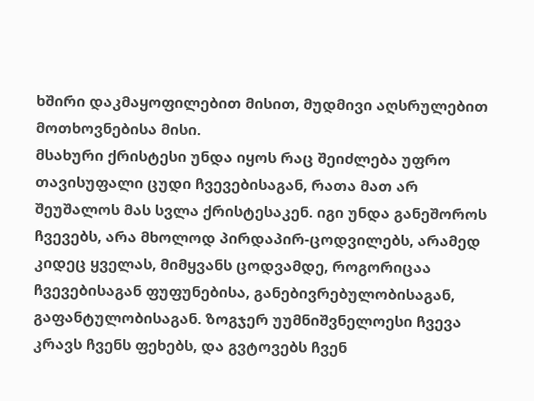ხშირი დაკმაყოფილებით მისით, მუდმივი აღსრულებით მოთხოვნებისა მისი.
მსახური ქრისტესი უნდა იყოს რაც შეიძლება უფრო თავისუფალი ცუდი ჩვევებისაგან, რათა მათ არ შეუშალოს მას სვლა ქრისტესაკენ. იგი უნდა განეშოროს ჩვევებს, არა მხოლოდ პირდაპირ-ცოდვილებს, არამედ კიდეც ყველას, მიმყვანს ცოდვამდე, როგორიცაა ჩვევებისაგან ფუფუნებისა, განებივრებულობისაგან, გაფანტულობისაგან. ზოგჯერ უუმნიშვნელოესი ჩვევა კრავს ჩვენს ფეხებს, და გვტოვებს ჩვენ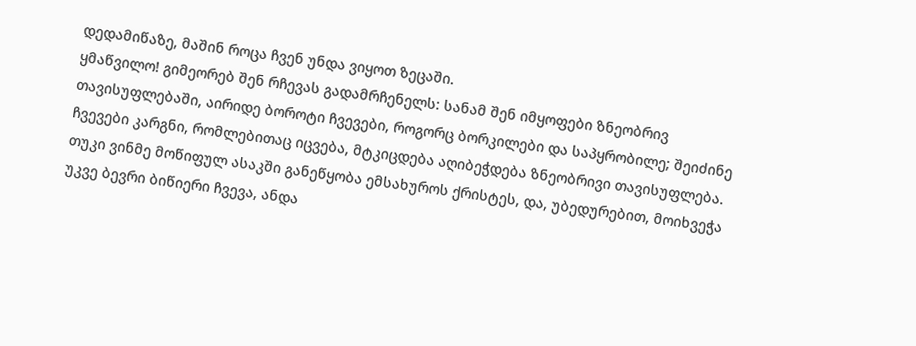დედამიწაზე, მაშინ როცა ჩვენ უნდა ვიყოთ ზეცაში.
ყმაწვილო! გიმეორებ შენ რჩევას გადამრჩენელს: სანამ შენ იმყოფები ზნეობრივ თავისუფლებაში, აირიდე ბოროტი ჩვევები, როგორც ბორკილები და საპყრობილე; შეიძინე ჩვევები კარგნი, რომლებითაც იცვება, მტკიცდება აღიბეჭდება ზნეობრივი თავისუფლება.
თუკი ვინმე მოწიფულ ასაკში განეწყობა ემსახუროს ქრისტეს, და, უბედურებით, მოიხვეჭა უკვე ბევრი ბიწიერი ჩვევა, ანდა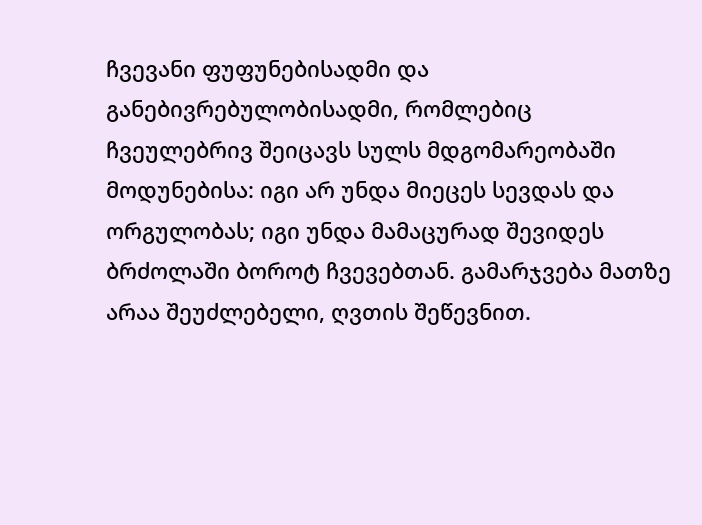ჩვევანი ფუფუნებისადმი და განებივრებულობისადმი, რომლებიც ჩვეულებრივ შეიცავს სულს მდგომარეობაში მოდუნებისა: იგი არ უნდა მიეცეს სევდას და ორგულობას; იგი უნდა მამაცურად შევიდეს ბრძოლაში ბოროტ ჩვევებთან. გამარჯვება მათზე არაა შეუძლებელი, ღვთის შეწევნით.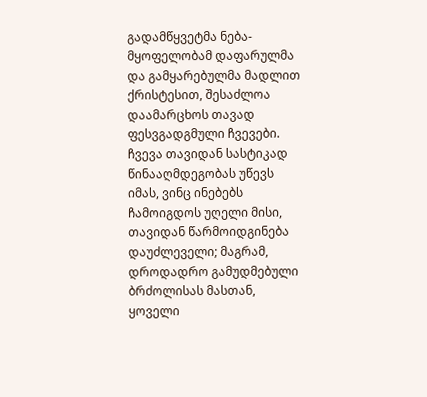გადამწყვეტმა ნება-მყოფელობამ დაფარულმა და გამყარებულმა მადლით ქრისტესით, შესაძლოა დაამარცხოს თავად ფესვგადგმული ჩვევები.
ჩვევა თავიდან სასტიკად წინააღმდეგობას უწევს იმას, ვინც ინებებს ჩამოიგდოს უღელი მისი, თავიდან წარმოიდგინება დაუძლეველი; მაგრამ, დროდადრო გამუდმებული ბრძოლისას მასთან, ყოველი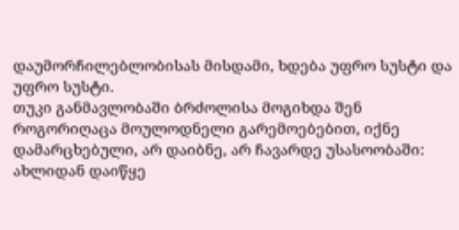დაუმორჩილებლობისას მისდამი, ხდება უფრო სუსტი და უფრო სუსტი.
თუკი განმავლობაში ბრძოლისა მოგიხდა შენ როგორიღაცა მოულოდნელი გარემოებებით, იქნე დამარცხებული, არ დაიბნე, არ ჩავარდე უსასოობაში: ახლიდან დაიწყე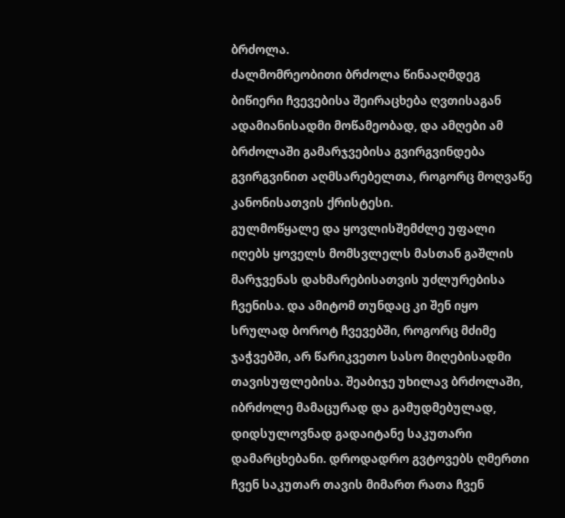ბრძოლა.
ძალმომრეობითი ბრძოლა წინააღმდეგ ბიწიერი ჩვევებისა შეირაცხება ღვთისაგან ადამიანისადმი მოწამეობად, და ამღები ამ ბრძოლაში გამარჯვებისა გვირგვინდება გვირგვინით აღმსარებელთა, როგორც მოღვაწე კანონისათვის ქრისტესი.
გულმოწყალე და ყოვლისშემძლე უფალი იღებს ყოველს მომსვლელს მასთან გაშლის მარჯვენას დახმარებისათვის უძლურებისა ჩვენისა. და ამიტომ თუნდაც კი შენ იყო სრულად ბოროტ ჩვევებში, როგორც მძიმე ჯაჭვებში, არ წარიკვეთო სასო მიღებისადმი თავისუფლებისა. შეაბიჯე უხილავ ბრძოლაში, იბრძოლე მამაცურად და გამუდმებულად, დიდსულოვნად გადაიტანე საკუთარი დამარცხებანი. დროდადრო გვტოვებს ღმერთი ჩვენ საკუთარ თავის მიმართ რათა ჩვენ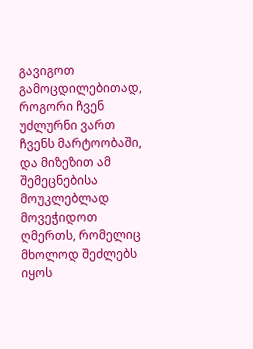გავიგოთ გამოცდილებითად, როგორი ჩვენ უძლურნი ვართ ჩვენს მარტოობაში, და მიზეზით ამ შემეცნებისა მოუკლებლად მოვეჭიდოთ ღმერთს, რომელიც მხოლოდ შეძლებს იყოს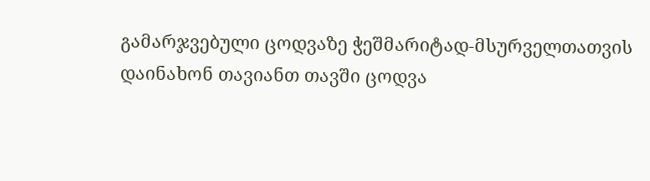გამარჯვებული ცოდვაზე ჭეშმარიტად-მსურველთათვის დაინახონ თავიანთ თავში ცოდვა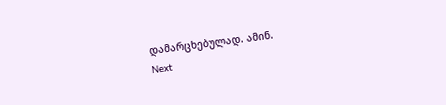დამარცხებულად. ამინ.
Next